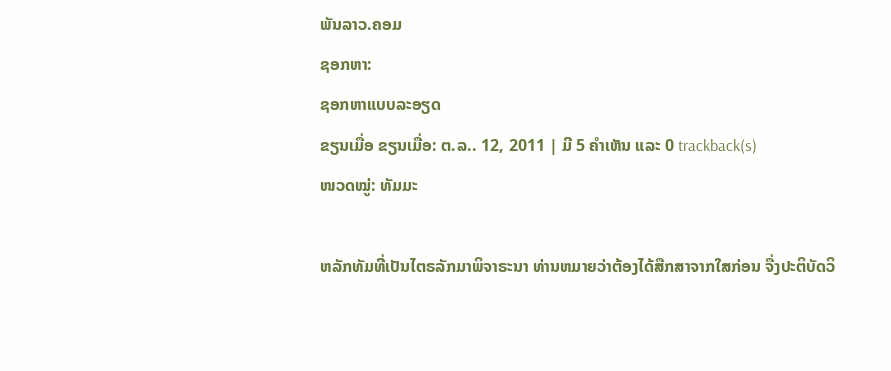ພັນລາວ.ຄອມ
ຊອກຫາ:
ຊອກຫາແບບລະອຽດ
ຂຽນເມື່ອ ຂຽນເມື່ອ: ຕ.ລ.. 12, 2011 | ມີ 5 ຄຳເຫັນ ແລະ 0 trackback(s)
ໜວດໝູ່: ທັມມະ

ຫລັກທັມທີ່ເປັນໄຕຣລັກມາພິຈາຣະນາ ທ່ານຫມາຍວ່າຕ້ອງໄດ້ສືກສາຈາກໃສກ່ອນ ຈື່ງປະຕິບັດວິ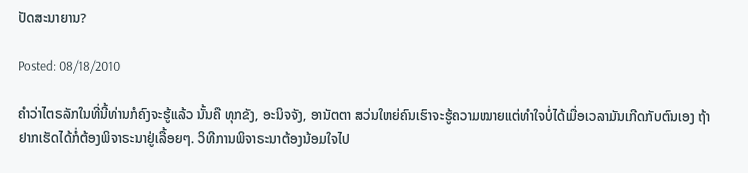ປັດສະນາຍານ?

Posted: 08/18/2010

ຄຳວ່າໄຕຣລັກໃນທີ່ນີ້ທ່ານກໍຄົງຈະຮູ້ແລ້ວ ນັ້ນຄື ທຸກຂັງ, ອະນິຈຈັງ, ອານັຕຕາ ສວ່ນໃຫຍ່ຄົນເຮົາຈະຮູ້ຄວາມໝາຍແຕ່ທຳໃຈບໍ່ໄດ້ເມື່ອເວລາມັນເກີດກັບຕົນເອງ ຖ້າຢາກເຮັດໄດ້ກໍ່ຕ້ອງພິຈາຣະນາຢູ່ເລື້ອຍໆ. ວິທີການພິຈາຣະນາຕ້ອງນ້ອມໃຈໄປ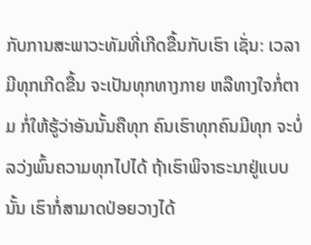ກັບການສະພາວະທັມທີ່ເກີດຂື້ນກັບເຮົາ ເຊັ່ນ: ເວລາມີທຸກເກີດຂື້ນ ຈະເປັນທຸກທາງກາຍ ຫລືທາງໃຈກໍ່ຕາມ ກໍ່ໃຫ້ຮູ້ວ່າອັນນັ້ນຄືທຸກ ຄົນເຮົາທຸກຄົນມີທຸກ ຈະບໍ່ລວ່ງພົ້ນຄວາມທຸກໄປໄດ້ ຖ້າເຮົາພິຈາຣະນາຢູ່ແບບນັ້ນ ເຮົາກໍ່ສາມາດປ່ອຍວາງໄດ້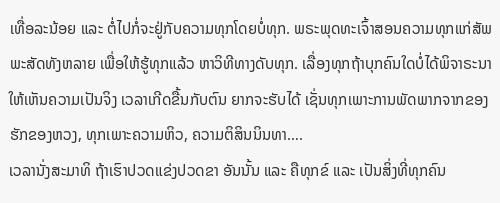ເທື່ອລະນ້ອຍ ແລະ ຕໍ່ໄປກໍ່ຈະຢູ່ກັບຄວາມທຸກໂດຍບໍ່ທຸກ. ພຣະພຸດທະເຈົ້າສອນຄວາມທຸກແກ່ສັພພະສັດທັງຫລາຍ ເພື່ອໃຫ້ຮູ້ທຸກແລ້ວ ຫາວິທີທາງດັບທຸກ. ເລື່ອງທຸກຖ້າບຸກຄົນໃດບໍ່ໄດ້ພິຈາຣະນາໃຫ້ເຫັນຄວາມເປັນຈິງ ເວລາເກີດຂື້ນກັບຕົນ ຍາກຈະຮັບໄດ້ ເຊັ່ນທຸກເພາະການພັດພາກຈາກຂອງຮັກຂອງຫວງ, ທຸກເພາະຄວາມຫິວ, ຄວາມຕິສິນນິນທາ….
ເວລານັ່ງສະມາທິ ຖ້າເຮົາປວດແຂ່ງປວດຂາ ອັນນັ້ນ ແລະ ຄືທຸກຂ໌ ແລະ ເປັນສິ່ງທີ່ທຸກຄົນ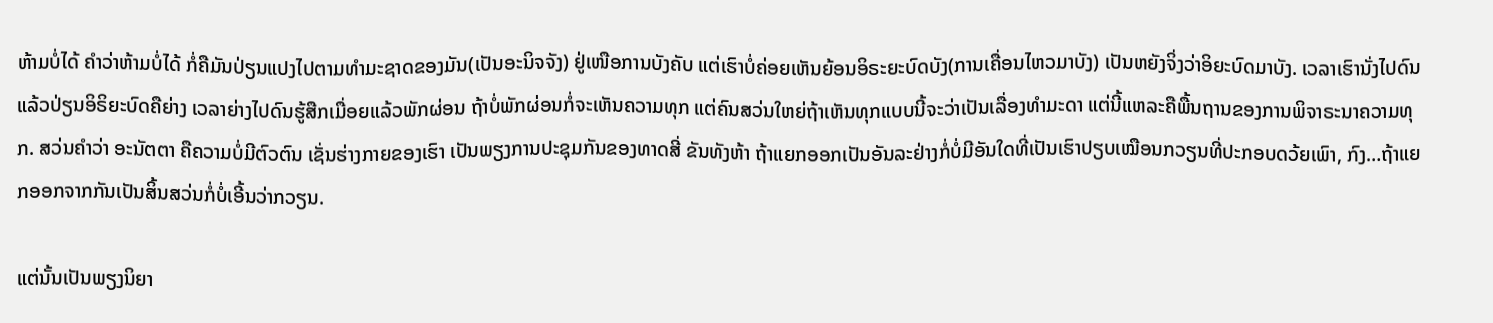ຫ້າມບໍ່ໄດ້ ຄຳວ່າຫ້າມບໍ່ໄດ້ ກໍ່ຄືມັນປ່ຽນແປງໄປຕາມທຳມະຊາດຂອງມັນ(ເປັນອະນິຈຈັງ) ຢູ່ເໜືອການບັງຄັບ ແຕ່ເຮົາບໍ່ຄ່ອຍເຫັນຍ້ອນອິຣະຍະບົດບັງ(ການເຄື່ອນໄຫວມາບັງ) ເປັນຫຍັງຈິ່ງວ່າອິຍະບົດມາບັງ. ເວລາເຮົານັ່ງໄປດົນແລ້ວປ່ຽນອິຣິຍະບົດຄືຍ່າງ ເວລາຍ່າງໄປດົນຮູ້ສືກເມື່ອຍແລ້ວພັກຜ່ອນ ຖ້າບໍ່ພັກຜ່ອນກໍ່ຈະເຫັນຄວາມທຸກ ແຕ່ຄົນສວ່ນໃຫຍ່ຖ້າເຫັນທຸກແບບນີ້ຈະວ່າເປັນເລື່ອງທຳມະດາ ແຕ່ນີ້ແຫລະຄືພື້ນຖານຂອງການພິຈາຣະນາຄວາມທຸກ. ສວ່ນຄຳວ່າ ອະນັຕຕາ ຄືຄວາມບໍ່ມີຕົວຕົນ ເຊັ່ນຮ່າງກາຍຂອງເຮົາ ເປັນພຽງການປະຊຸມກັນຂອງທາດສີ່ ຂັນທັງຫ້າ ຖ້າແຍກອອກເປັນອັນລະຢ່າງກໍ່ບໍ່ມີອັນໃດທີ່ເປັນເຮົາປຽບເໝືອນກວຽນທີ່ປະກອບດວ້ຍເພົາ, ກົງ…ຖ້າແຍກອອກຈາກກັນເປັນສິ້ນສວ່ນກໍ່ບໍ່ເອີ້ນວ່າກວຽນ.

ແຕ່ນັ້ນເປັນພຽງນິຍາ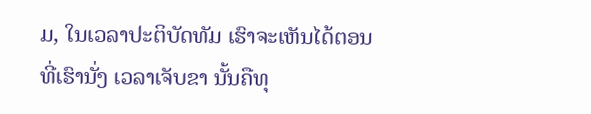ມ, ໃນເວລາປະຕິບັດທັມ ເຮົາຈະເຫັນໄດ້ຕອນທີ່ເຮົານັ່ງ ເວລາເຈັບຂາ ນັ້ນຄືທຸ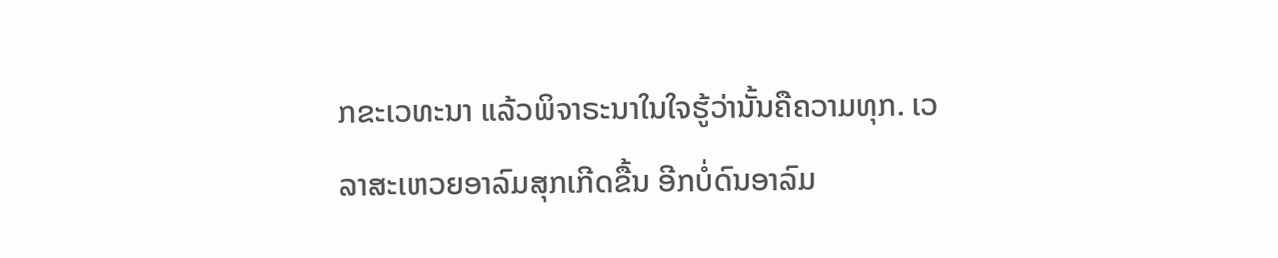ກຂະເວທະນາ ແລ້ວພິຈາຣະນາໃນໃຈຮູ້ວ່ານັ້ນຄືຄວາມທຸກ. ເວລາສະເຫວຍອາລົມສຸກເກີດຂື້ນ ອີກບໍ່ດົນອາລົມ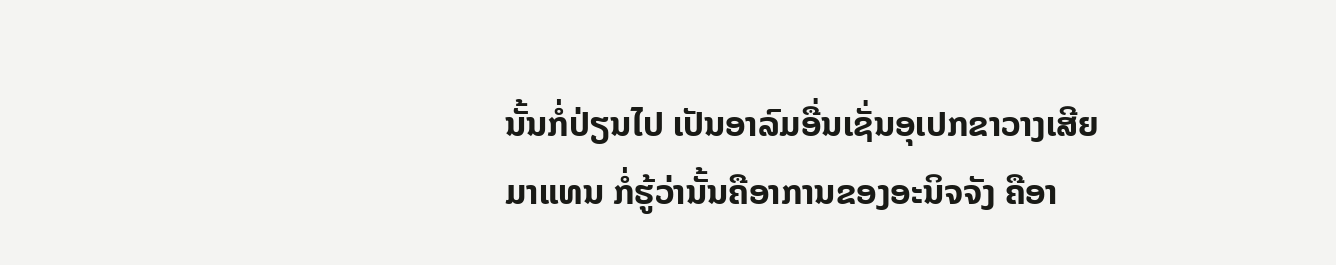ນັ້ນກໍ່ປ່ຽນໄປ ເປັນອາລົມອື່ນເຊັ່ນອຸເປກຂາວາງເສີຍມາແທນ ກໍ່ຮູ້ວ່ານັ້ນຄືອາການຂອງອະນິຈຈັງ ຄືອາ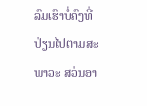ລົມເຮົາບໍ່ຄົງທີ່ ປ່ຽນໄປຕາມສະພາວະ ສວ່ນອາ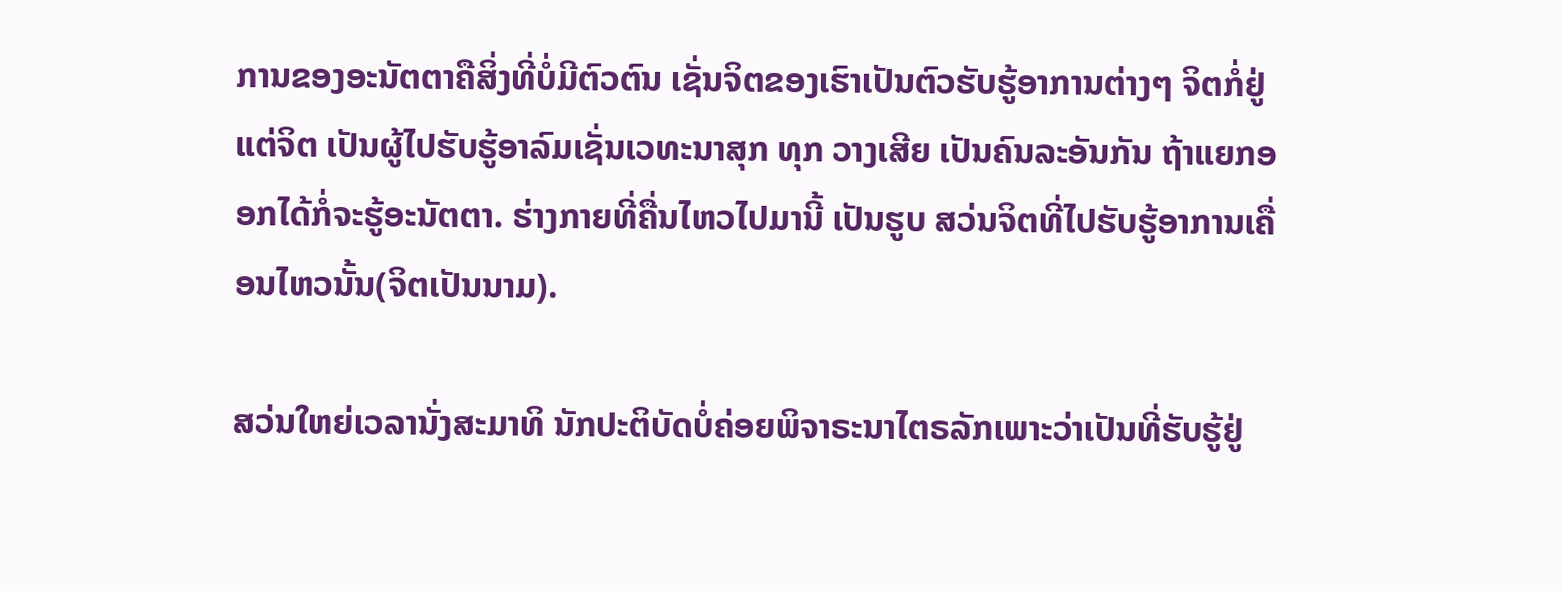ການຂອງອະນັຕຕາຄືສິ່ງທີ່ບໍ່ມີຕົວຕົນ ເຊັ່ນຈິຕຂອງເຮົາເປັນຕົວຮັບຮູ້ອາການຕ່າງໆ ຈິຕກໍ່ຢູ່ແຕ່ຈິຕ ເປັນຜູ້ໄປຮັບຮູ້ອາລົມເຊັ່ນເວທະນາສຸກ ທຸກ ວາງເສີຍ ເປັນຄົນລະອັນກັນ ຖ້າແຍກອອກໄດ້ກໍ່ຈະຮູ້ອະນັຕຕາ. ຮ່າງກາຍທີ່ຄື່ນໄຫວໄປມານີ້ ເປັນຮູບ ສວ່ນຈິຕທີ່ໄປຮັບຮູ້ອາການເຄື່ອນໄຫວນັ້ນ(ຈິຕເປັນນາມ).

ສວ່ນໃຫຍ່ເວລານັ່ງສະມາທິ ນັກປະຕິບັດບໍ່ຄ່ອຍພິຈາຣະນາໄຕຣລັກເພາະວ່າເປັນທີ່ຮັບຮູ້ຢູ່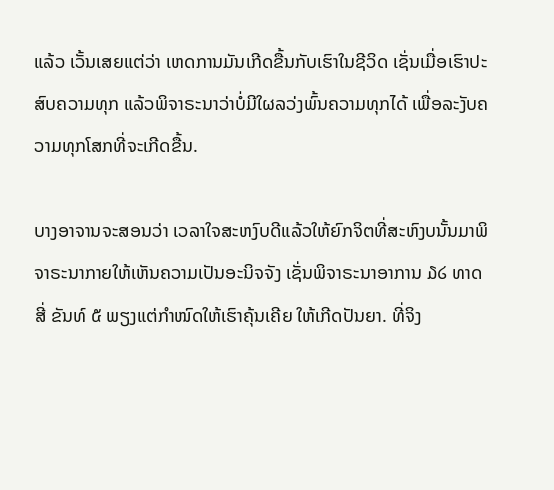ແລ້ວ ເວັ້ນເສຍແຕ່ວ່າ ເຫດການມັນເກີດຂື້ນກັບເຮົາໃນຊີວິດ ເຊັ່ນເມື່ອເຮົາປະສົບຄວາມທຸກ ແລ້ວພິຈາຣະນາວ່າບໍ່ມີໃຜລວ່ງພົ້ນຄວາມທຸກໄດ້ ເພື່ອລະງັບຄວາມທຸກໂສກທີ່ຈະເກີດຂື້ນ.

ບາງອາຈານຈະສອນວ່າ ເວລາໃຈສະຫງົບດີແລ້ວໃຫ້ຍົກຈິຕທີ່ສະຫົງບນັ້ນມາພິຈາຣະນາກາຍໃຫ້ເຫັນຄວາມເປັນອະນິຈຈັງ ເຊັ່ນພິຈາຣະນາອາການ ໓໒ ທາດສີ່ ຂັນທ໌ ໕ ພຽງແຕ່ກຳໜົດໃຫ້ເຮົາຄຸ້ນເຄີຍ ໃຫ້ເກີດປັນຍາ. ທີ່ຈິງ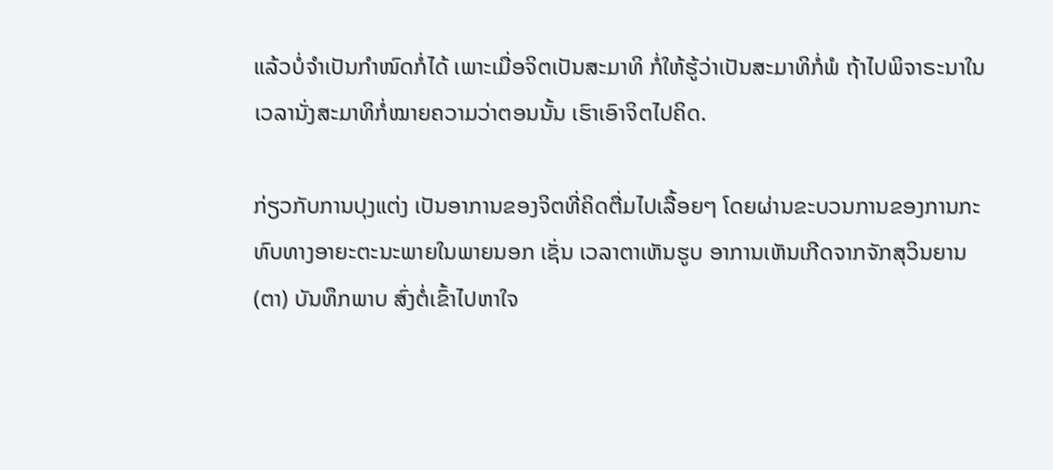ແລ້ວບໍ່ຈຳເປັນກຳໜົດກໍ່ໄດ້ ເພາະເມື່ອຈິຕເປັນສະມາທິ ກໍ່ໃຫ້ຮູ້ວ່າເປັນສະມາທິກໍ່ພໍ ຖ້າໄປພິຈາຣະນາໃນເວລານັ່ງສະມາທິກໍ່ໝາຍຄວາມວ່າຕອນນັ້ນ ເຮົາເອົາຈິຕໄປຄິດ.

ກ່ຽວກັບການປຸງແຕ່ງ ເປັນອາການຂອງຈິຕທີ່ຄິດຕື່ມໄປເລື້ອຍໆ ໂດຍຜ່ານຂະບວນການຂອງການກະທົບທາງອາຍະຕະນະພາຍໃນພາຍນອກ ເຊັ່ນ ເວລາຕາເຫັນຮູບ ອາການເຫັນເກີດຈາກຈັກສຸວິນຍານ(ຕາ) ບັນທຶກພາບ ສົ່ງຕໍ່ເຂົ້າໄປຫາໃຈ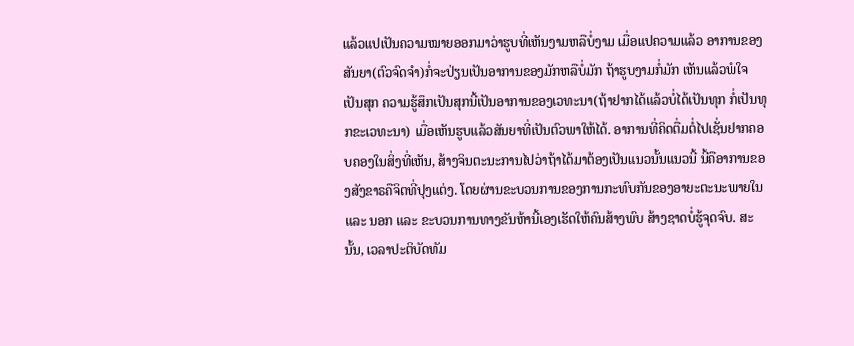ແລ້ວແປເປັນຄວາມໝາຍອອກມາວ່າຮູບທີ່ເຫັນງາມຫລືບໍ່ງາມ ເມື່ອແປຄວາມແລ້ວ ອາການຂອງສັນຍາ(ຕົວຈົດຈຳ)ກໍ່ຈະປ່ຽນເປັນອາການຂອງມັກຫລືບໍ່ມັກ ຖ້າຮູບງາມກໍ່ມັກ ເຫັນແລ້ວພໍໃຈ ເປັນສຸກ ຄວາມຮູ້ສຶກເປັນສຸກນີ້ເປັນອາການຂອງເວທະນາ(ຖ້າຢາກໄດ້ແລ້ວບໍ່ໄດ້ເປັນທຸກ ກໍ່ເປັນທຸກຂະເວທະນາ) ເມື່ອເຫັນຮູບແລ້ວສັນຍາທີ່ເປັນຕົວພາໃຫ້ໄດ້. ອາການທີ່ຄິດຕື່ມຕໍ່ໄປເຊັ່ນຢາກຄອບຄອງໃນສິ່ງທີ່ເຫັນ, ສ້າງຈິນຕະນະການໄປວ່າຖ້າໄດ້ມາຕ້ອງເປັນແນວນັ້ນແນວນີ້ ນີ້ຄືອາການຂອງສັງຂາຣຄືຈິຕທີ່ປຸງແຕ່ງ. ໂດຍຜ່ານຂະບວນການຂອງການກະທົບກັນຂອງອາຍະຕະນະພາຍໃນ ແລະ ນອກ ແລະ ຂະບວນການທາງຂັນຫ້ານີ້ເອງເຮັດໃຫ້ຄົນສ້າງພົບ ສ້າງຊາດບໍ່ຮູ້ຈຸດຈົບ. ສະນັ້ນ, ເວລາປະຕິບັດທັມ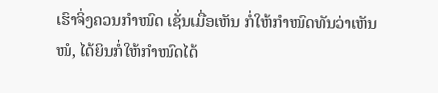ເຮົາຈິ່ງຄວນກຳໜົດ ເຊັ່ນເມື່ອເຫັນ ກໍ່ໃຫ້ກຳໜົດທັນວ່າເຫັນໜໍ, ໄດ້ຍິນກໍ່ໃຫ້ກຳໜົດໄດ້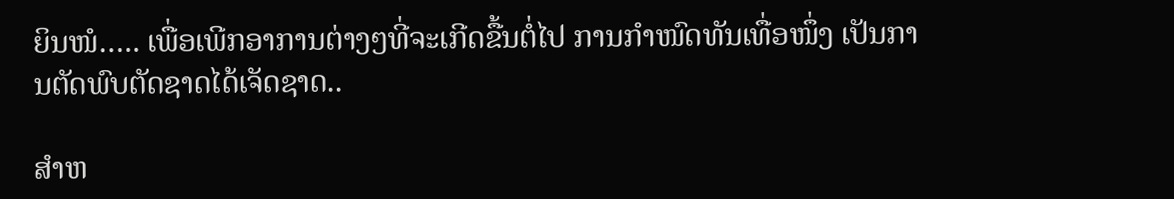ຍິນໜໍ….. ເພື່ອເພີກອາການຕ່າງໆທີ່ຈະເກີດຂື້ນຕໍ່ໄປ ການກຳໜົດທັນເທື່ອໜຶ່ງ ເປັນການຕັດພົບຕັດຊາດໄດ້ເຈັດຊາດ..

ສຳຫ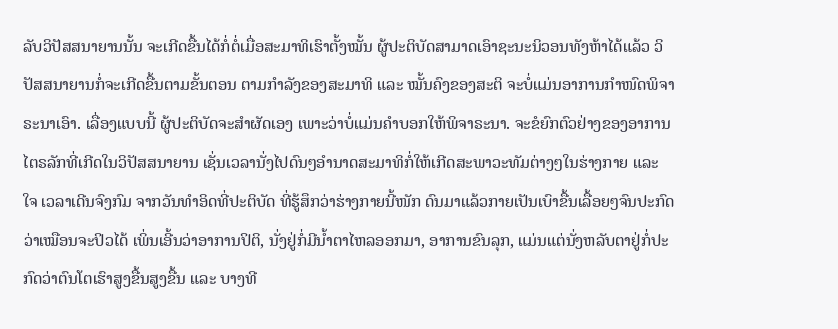ລັບວິປັສສນາຍານນັ້ນ ຈະເກີດຂື້ນໄດ້ກໍ່ຕໍ່ເມື່ອສະມາທິເຮົາຕັ້ງໝັ້ນ ຜູ້ປະຕິບັດສາມາດເອົາຊະນະນິວອນທັງຫ້າໄດ້ແລ້ວ ວິປັສສນາຍານກໍ່ຈະເກີດຂື້ນຕາມຂັ້ນຕອນ ຕາມກຳລັງຂອງສະມາທິ ແລະ ໝັ້ນຄົງຂອງສະຕິ ຈະບໍ່ແມ່ນອາການກຳໜົດພິຈາຣະນາເອົາ. ເລື່ອງແບບນີ້ ຜູ້ປະຕິບັດຈະສຳຜັດເອງ ເພາະວ່າບໍ່ແມ່ນຄຳບອກໃຫ້ພິຈາຣະນາ. ຈະຂໍຍົກຕົວຢ່າງຂອງອາການໄຕຣລັກທີ່ເກີດໃນວິປັສສນາຍານ ເຊັ່ນເວລານັ່ງໄປດົນໆອຳນາດສະມາທິກໍ່ໃຫ້ເກີດສະພາວະທັມຕ່າງໆໃນຮ່າງກາຍ ແລະ ໃຈ ເວລາເດີນຈົງກົມ ຈາກວັນທຳອິດທີ່ປະຕິບັດ ທີ່ຮູ້ສຶກວ່າຮ່າງກາຍນີ້ໜັກ ດົນມາແລ້ວກາຍເປັນເບົາຂື້ນເລື້ອຍໆຈົນປະກົດວ່າເໝືອນຈະປິວໄດ້ ເພິ່ນເອີ້ນວ່າອາການປິຕິ, ນັ່ງຢູ່ກໍ່ມີນ້ຳຕາໄຫລອອກມາ, ອາການຂົນລຸກ, ແມ່ນແຕ່ນັ່ງຫລັບຕາຢູ່ກໍ່ປະກົດວ່າຕົນໂຕເຮົາສູງຂື້ນສູງຂື້ນ ແລະ ບາງທີ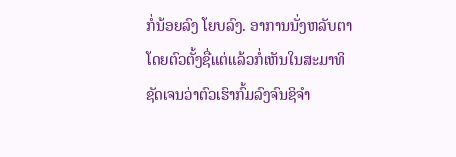ກໍ່ນ້ອຍລົງ ໂຍບລົງ. ອາການນັ່ງຫລັບຕາໂດຍຕົວຕັ້ງຊື່ແຕ່ແລ້ວກໍ່ເຫັນໃນສະມາທິຊັດເຈນວ່າຕົວເຮົາກົ້ມລົງຈົນຊິຈຳ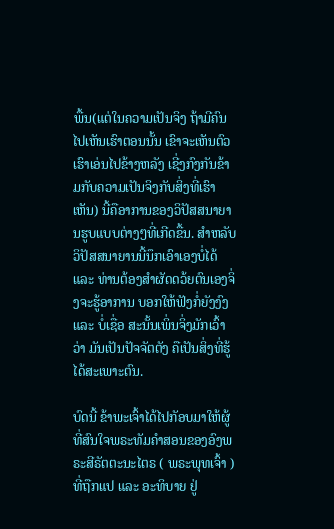ພື້ນ(ແຕ່ໃນຄວາມເປັນຈິງ ຖ້າມີຄົນໄປເຫັນເຮົາຕອນນັ້ນ ເຂົາຈະເຫັນຕົວເຮົາເອ່ນໄປຂ້າງຫລັງ ເຊີ່ງກົງກັນຂ້າມກັບຄວາມເປັນຈິງກັບສິ່ງທີ່ເຮົາເຫັນ) ນີ້ຄືອາການຂອງວິປັສສນາຍານຮູບແບບຕ່າງໆທີ່ເກີດຂື້ນ. ສຳຫລັບວິປັສສນາຍານນີ້ນຶກເອົາເອງບໍ່ໄດ້ ແລະ ທ່ານຕ້ອງສຳຜັດດວ້ຍຕົນເອງຈິ່ງຈະຮູ້ອາການ ບອກໃຫ້ຟັງກໍ່ຍັງງົງ ແລະ ບໍ່ເຊື່ອ ສະນັ້ນເພິ່ນຈິ່ງມັກເວົ້າວ່າ ມັນເປັນປັຈຈັຕຕັງ ຄືເປັນສິ່ງທີ່ຮູ້ໄດ້ສະເພາະຕົນ.

ບົດນີ້ ຂ້າພະເຈົ້າໄດ້ໄປກັອບມາໃຫ້ຜູ້ທີ່ສົນໃຈພຣະທັມຄຳສອນຂອງອົງພຣະສີຣັຕຕະນະໄຕຣ ( ພຣະພຸທເຈົ້າ ) ທີ່ຖືກແປ ແລະ ອະທິບາຍ ຢູ່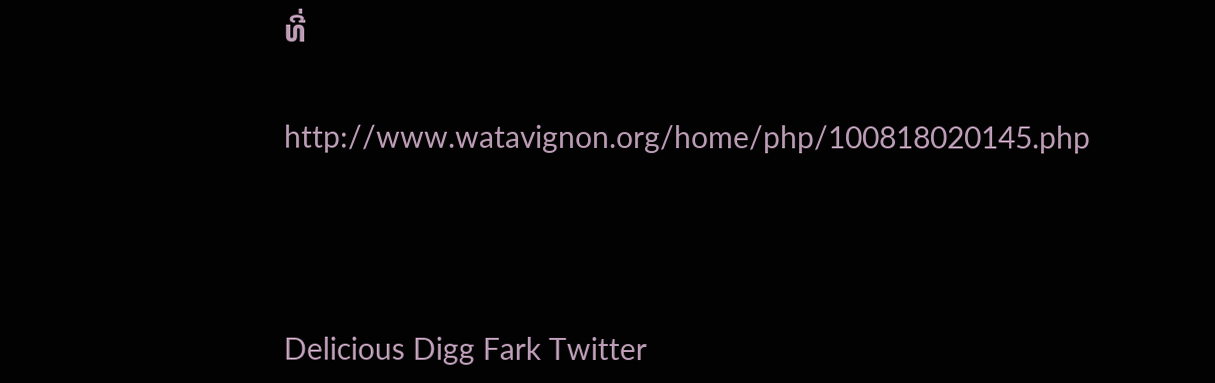ທີ່

http://www.watavignon.org/home/php/100818020145.php



Delicious Digg Fark Twitter